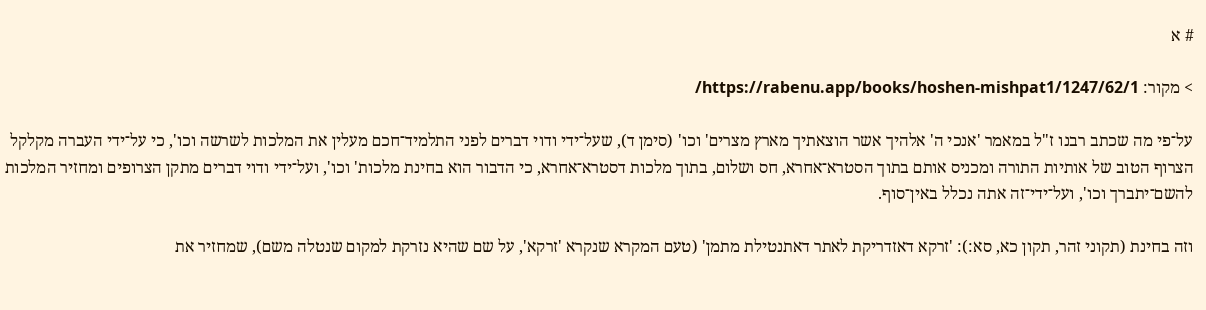# א

> מקור: https://rabenu.app/books/hoshen-mishpat1/1247/62/1/

על־פי מה שכתב רבנו ז"ל במאמר 'אנכי ה' אלהיך אשר הוצאתיך מארץ מצרים' וכו' (סימן ד), שעל־ידי ודוי דברים לפני התלמיד־חכם מעלין את המלכות לשרשה וכו', כי על־ידי העברה מקלקל הצרוף הטוב של אותיות התורה ומכניס אותם בתוך הסטרא־אחרא, חס ושלום, בתוך מלכות דסטרא־אחרא, כי הדבור הוא בחינת מלכות' וכו', ועל־ידי ודוי דברים מתקן הצרופים ומחזיר המלכות להשם־יתברך וכו', ועל־ידי־זה אתה נכלל באין־סוף.

וזה בחינת (תקוני זהר, תקון כא, סא:): 'זרקא דאזדריקת לאתר דאתנטילת מתמן' (טעם המקרא שנקרא 'זרקא', על שם שהיא נזרקת למקום שנטלה משם), שמחזיר את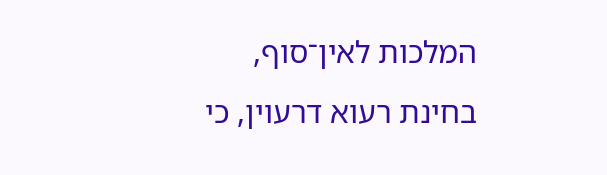המלכות לאין־סוף, בחינת רעוא דרעוין, כי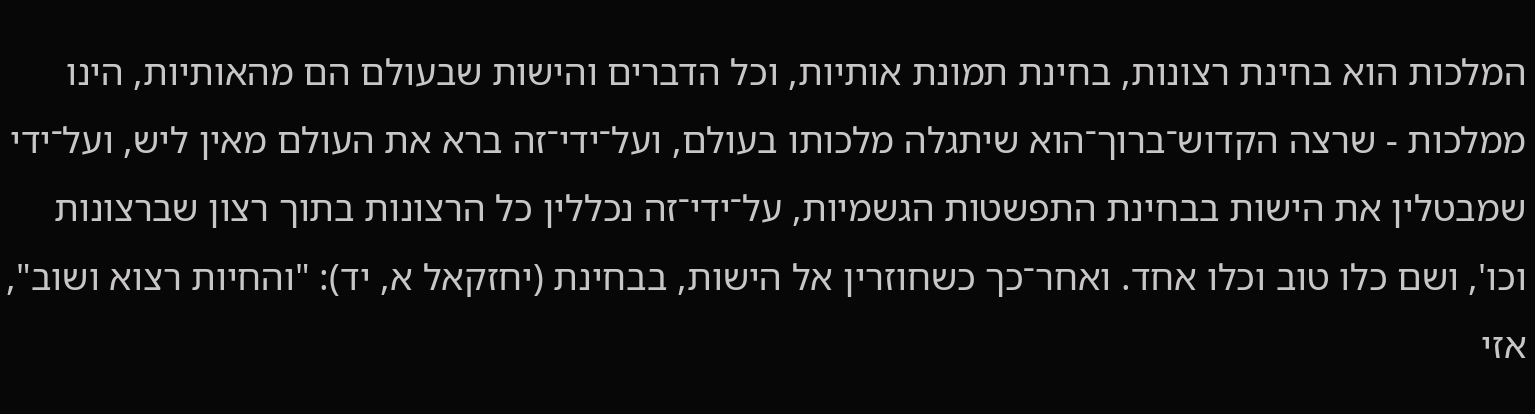המלכות הוא בחינת רצונות, בחינת תמונת אותיות, וכל הדברים והישות שבעולם הם מהאותיות, הינו ממלכות - שרצה הקדוש־ברוך־הוא שיתגלה מלכותו בעולם, ועל־ידי־זה ברא את העולם מאין ליש, ועל־ידי שמבטלין את הישות בבחינת התפשטות הגשמיות, על־ידי־זה נכללין כל הרצונות בתוך רצון שברצונות וכו', ושם כלו טוב וכלו אחד. ואחר־כך כשחוזרין אל הישות, בבחינת (יחזקאל א, יד): "והחיות רצוא ושוב", אזי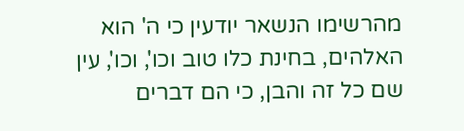מהרשימו הנשאר יודעין כי ה' הוא האלהים, בחינת כלו טוב וכו', וכו', עין שם כל זה והבן, כי הם דברים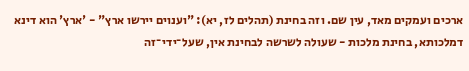ארכים ועמקים מאד, עין שם. וזה בחינת (תהלים לז, יא): "וענוים יירשו ארץ" - 'ארץ' הוא דינא דמלכותא, בחינת מלכות - שעולה לשרשה לבחינת אין, שעל־ידי־זה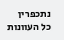נתכפרין כל העוונות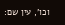וכו', עין שם: